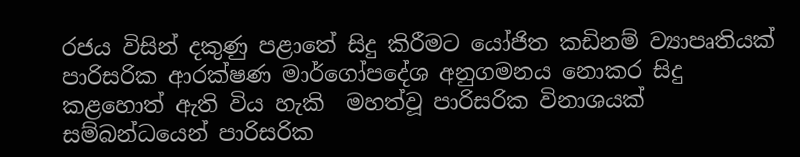රජය විසින් දකුණු පළාතේ සිදු කිරීමට යෝජිත කඩිනම් ව්‍යාපෘතියක් පාරිසරික ආරක්ෂණ මාර්ගෝපදේශ අනුගමනය නොකර සිදු කළහොත් ඇති විය හැකි  මහත්වූ පාරිසරික විනාශයක් සම්බන්ධයෙන් පාරිසරික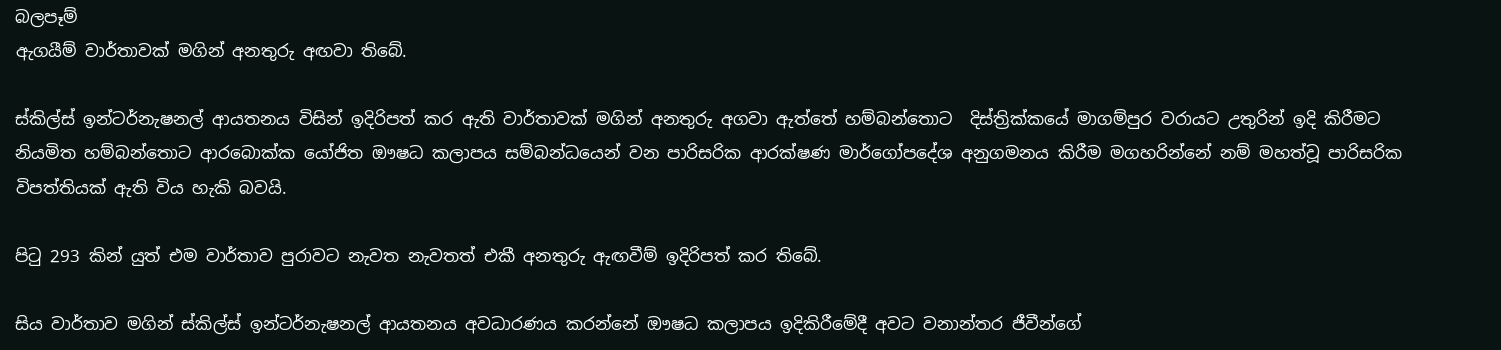බලපෑම්
ඇගයීම් වාර්තාවක් මගින් අනතුරු අඟවා තිබේ.

ස්කිල්ස් ඉන්ටර්නැෂනල් ආයතනය විසින් ඉදිරිපත් කර ඇති වාර්තාවක් මගින් අනතුරු අගවා ඇත්තේ හම්බන්තොට  දිස්ත්‍රික්කයේ මාගම්පුර වරායට උතුරින් ඉදි කිරීමට නියමිත හම්බන්තොට ආරබොක්ක යෝජිත ඖෂධ කලාපය සම්බන්ධයෙන් වන පාරිසරික ආරක්ෂණ මාර්ගෝපදේශ අනුගමනය කිරීම මගහරින්නේ නම් මහත්වූ පාරිසරික විපත්තියක් ඇති විය හැකි බවයි.

පිටු 293 කින් යුත් එම වාර්තාව පුරාවට නැවත නැවතත් එකී අනතුරු ඇඟවීම් ඉදිරිපත් කර තිබේ.

සිය වාර්තාව මගින් ස්කිල්ස් ඉන්ටර්නැෂනල් ආයතනය අවධාරණය කරන්නේ ඖෂධ කලාපය ඉදිකිරීමේදී අවට වනාන්තර ජීවීන්ගේ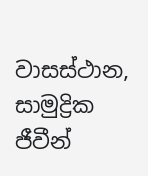වාසස්ථාන, සාමුද්‍රික ජීවීන්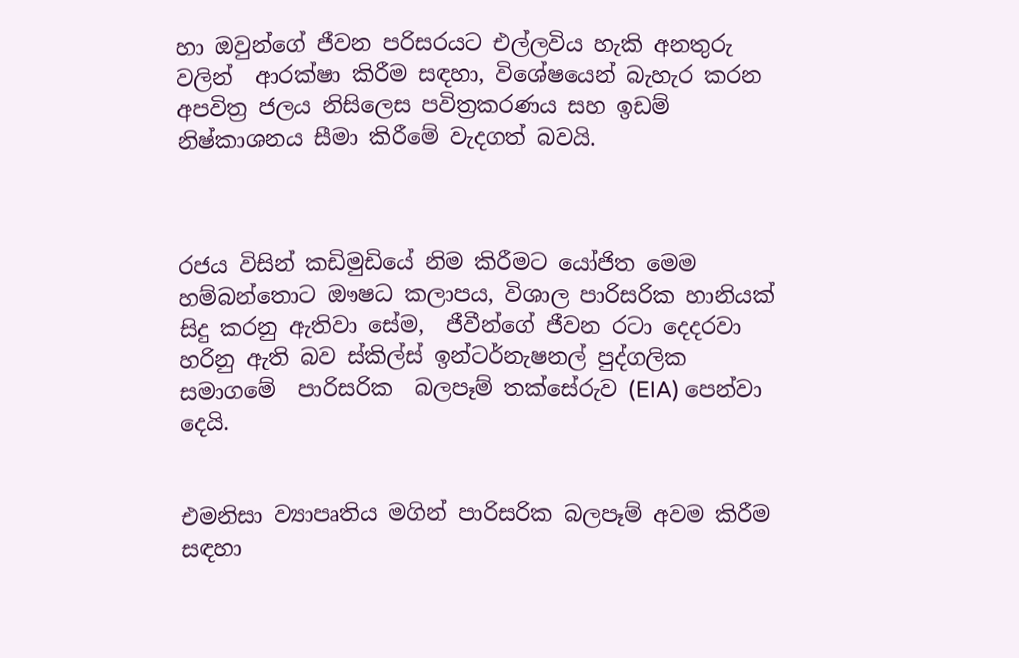හා ඔවුන්ගේ ජීවන පරිසරයට එල්ලවිය හැකි අනතුරු වලින්  ආරක්ෂා කිරීම සඳහා, විශේෂයෙන් බැහැර කරන අපවිත්‍ර ජලය නිසිලෙස පවිත්‍රකරණය සහ ඉඩම් නිෂ්කාශනය සීමා කිරීමේ වැදගත් බවයි.



රජය විසින් කඩිමුඩියේ නිම කිරීමට යෝජිත මෙම හම්බන්තොට ඖෂධ කලාපය, විශාල පාරිසරික හානියක් සිදු කරනු ඇතිවා සේම,  ජීවීන්ගේ ජීවන රටා දෙදරවා හරිනු ඇති බව ස්කිල්ස් ඉන්ටර්නැෂනල් පුද්ගලික සමාගමේ  පාරිසරික  බලපෑම් තක්සේරුව (EIA) පෙන්වා දෙයි.


එමනිසා ව්‍යාපෘතිය මගින් පාරිසරික බලපෑම් අවම කිරීම සඳහා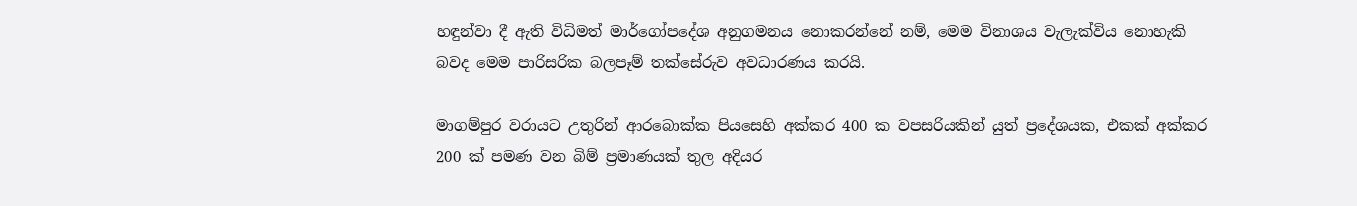හඳුන්වා දී ඇති විධිමත් මාර්ගෝපදේශ අනුගමනය නොකරන්නේ නම්, මෙම විනාශය වැලැක්විය නොහැකි බවද මෙම පාරිසරික බලපෑම් තක්සේරුව අවධාරණය කරයි.

මාගම්පුර වරායට උතුරින් ආරබොක්ක පියසෙහි අක්කර 400 ක වපසරියකින් යුත් ප්‍රදේශයක, එකක් අක්කර 200 ක් පමණ වන බිම් ප්‍රමාණයක් තුල අදියර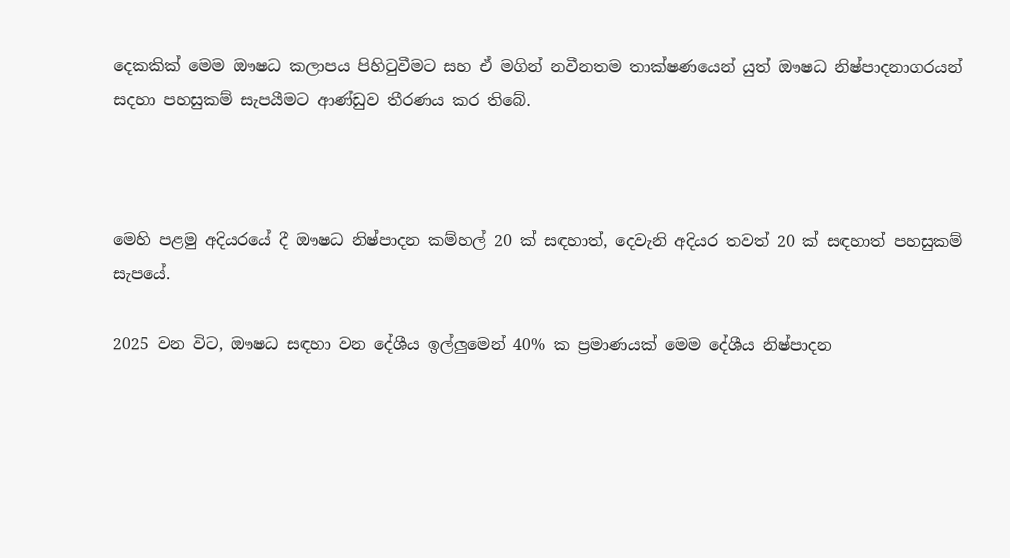දෙකකික් මෙම ඖෂධ කලාපය පිහිටුවීමට සහ ඒ මගින් නවීනතම තාක්ෂණයෙන් යුත් ඖෂධ නිෂ්පාදනාගරයන් සදහා පහසුකම් සැපයීමට ආණ්ඩුව තීරණය කර තිබේ.



මෙහි පළමු අදියරයේ දී ඖෂධ නිෂ්පාදන කම්හල් 20 ක් සඳහාත්, දෙවැනි අදියර තවත් 20 ක් සඳහාත් පහසුකම් සැපයේ.

2025 වන විට, ඖෂධ සඳහා වන දේශීය ඉල්ලුමෙන් 40% ක ප්‍රමාණයක් මෙම දේශීය නිෂ්පාදන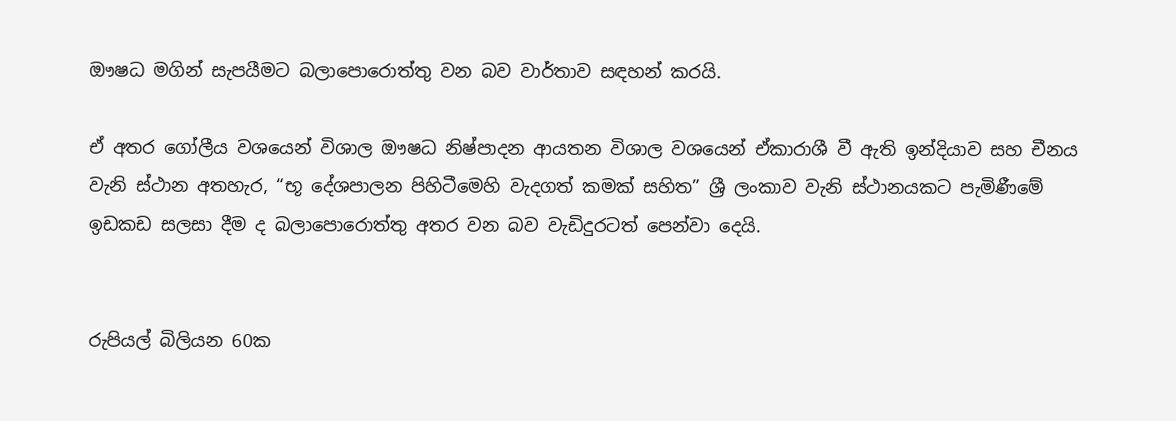ඖෂධ මගින් සැපයීමට බලාපොරොත්තු වන බව වාර්තාව සඳහන් කරයි.

ඒ අතර ගෝලීය වශයෙන් විශාල ඖෂධ නිෂ්පාදන ආයතන විශාල වශයෙන් ඒකාරාශී වී ඇති ඉන්දියාව සහ චීනය වැනි ස්ථාන අතහැර, “භූ දේශපාලන පිහිටීමෙහි වැදගත් කමක් සහිත” ශ්‍රී ලංකාව වැනි ස්ථානයකට පැමිණීමේ ඉඩකඩ සලසා දීම ද බලාපොරොත්තු අතර වන බව වැඩිදුරටත් පෙන්වා දෙයි.


රුපියල් බිලියන 60ක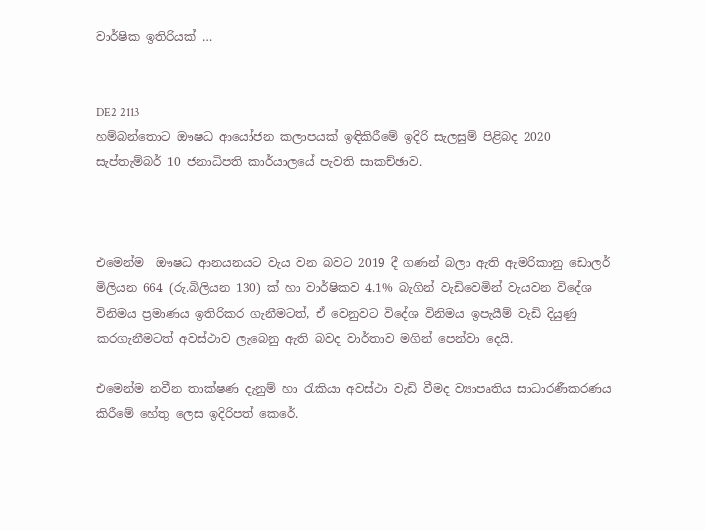වාර්ෂික ඉතිරියක් …


DE2 2113
හම්බන්තොට ඖෂධ ආයෝජන කලාපයක් ඉඳිකිරීමේ ඉදිරි සැලසුම් පිළිබද 2020 සැප්තැම්බර් 10 ජනාධිපති කාර්යාලයේ පැවති සාකච්ඡාව.



එමෙන්ම  ඖෂධ ආනයනයට වැය වන බවට 2019 දී ගණන් බලා ඇති ඇමරිකානු ඩොලර් මිලියන 664 (රු.බිලියන 130) ක් හා වාර්ෂිකව 4.1% බැගින් වැඩිවෙමින් වැයවන විදේශ විනිමය ප්‍රමාණය ඉතිරිකර ගැනීමටත්, ඒ වෙනුවට විදේශ විනිමය ඉපැයීම් වැඩි දියුණු කරගැනීමටත් අවස්ථාව ලැබෙනු ඇති බවද වාර්තාව මගින් පෙන්වා දෙයි.

එමෙන්ම නවීන තාක්ෂණ දැනුම් හා රැකියා අවස්ථා වැඩි වීමද ව්‍යාපෘතිය සාධාරණීකරණය කිරීමේ හේතු ලෙස ඉදිරිපත් කෙරේ.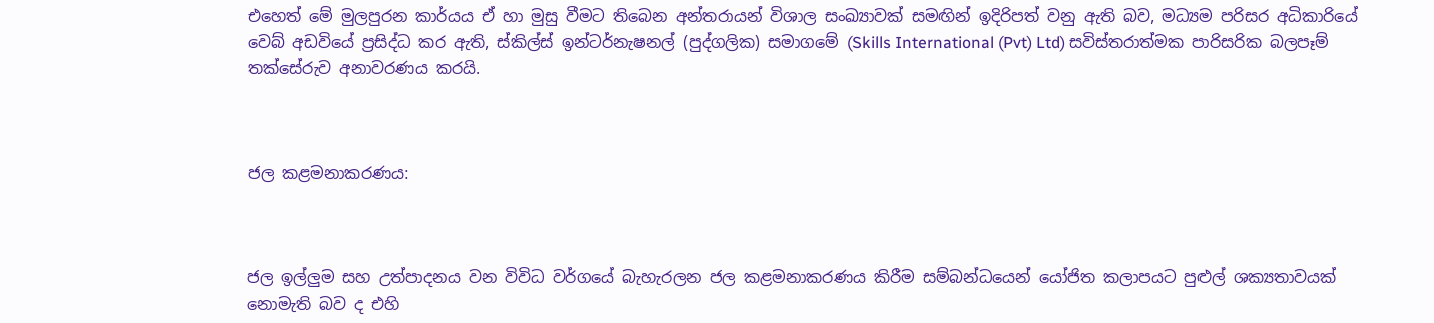එහෙත් මේ මුලපුරන කාර්යය ඒ හා මුසු වීමට තිබෙන අන්තරායන් විශාල සංඛ්‍යාවක් සමඟින් ඉදිරිපත් වනු ඇති බව, මධ්‍යම පරිසර අධිකාරියේ වෙබ් අඩවියේ ප්‍රසිද්ධ කර ඇති, ස්කිල්ස් ඉන්ටර්නැෂනල් (පුද්ගලික) සමාගමේ (Skills International (Pvt) Ltd) සවිස්තරාත්මක පාරිසරික බලපෑම් තක්සේරුව අනාවරණය කරයි.



ජල කළමනාකරණය:



ජල ඉල්ලුම සහ උත්පාදනය වන විවිධ වර්ගයේ බැහැරලන ජල කළමනාකරණය කිරීම සම්බන්ධයෙන් යෝජිත කලාපයට පුළුල් ශක්‍යතාවයක් නොමැති බව ද එහි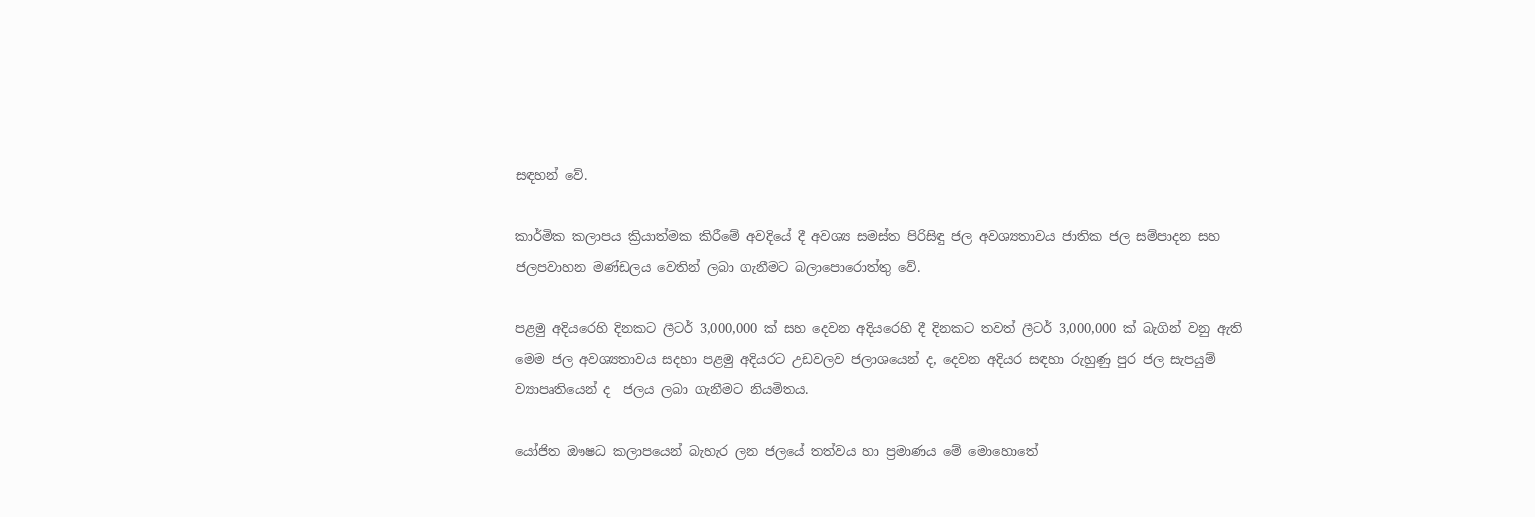සඳහන් වේ.

කාර්මික කලාපය ක්‍රියාත්මක කිරීමේ අවදියේ දී අවශ්‍ය සමස්ත පිරිසිඳු ජල අවශ්‍යතාවය ජාතික ජල සම්පාදන සහ ජලපවාහන මණ්ඩලය වෙතින් ලබා ගැනීමට බලාපොරොත්තු වේ.

පළමු අදියරෙහි දිනකට ලීටර් 3,000,000 ක් සහ දෙවන අදියරෙහි දී දිනකට තවත් ලීටර් 3,000,000 ක් බැගින් වනු ඇති මෙම ජල අවශ්‍යතාවය සදහා පළමු අදියරට උඩවලව ජලාශයෙන් ද, දෙවන අදියර සඳහා රුහුණු පුර ජල සැපයුම් ව්‍යාපෘතියෙන් ද  ජලය ලබා ගැනීමට නියමිතය.

යෝජිත ඖෂධ කලාපයෙන් බැහැර ලන ජලයේ තත්වය හා ප්‍රමාණය මේ මොහොතේ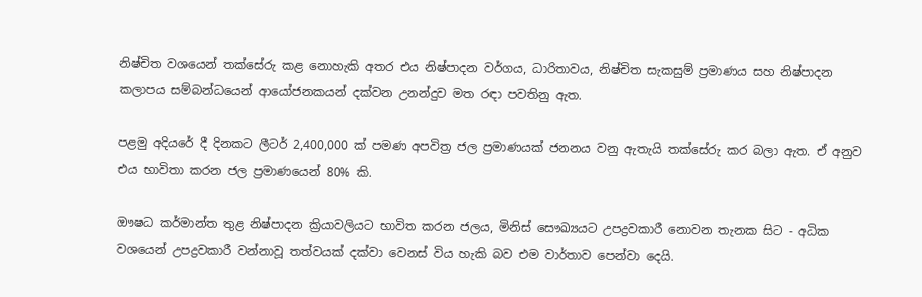නිෂ්චිත වශයෙන් තක්සේරු කළ නොහැකි අතර එය නිෂ්පාදන වර්ගය, ධාරිතාවය, නිෂ්චිත සැකසුම් ප්‍රමාණය සහ නිෂ්පාදන කලාපය සම්බන්ධයෙන් ආයෝජනකයන් දක්වන උනන්දුව මත රඳා පවතිනු ඇත.

පළමු අදියරේ දී දිනකට ලීටර් 2,400,000 ක් පමණ අපවිත්‍ර ජල ප්‍රමාණයක් ජනනය වනු ඇතැයි තක්සේරු කර බලා ඇත. ඒ අනුව එය භාවිතා කරන ජල ප්‍රමාණයෙන් 80% කි.

ඖෂධ කර්මාන්ත තුළ නිෂ්පාදන ක්‍රියාවලියට භාවිත කරන ජලය, මිනිස් සෞඛ්‍යයට උපද්‍රවකාරී නොවන තැනක සිට - අධික වශයෙන් උපද්‍රවකාරී වන්නාවූ තත්වයක් දක්වා වෙනස් විය හැකි බව එම වාර්තාව පෙන්වා දෙයි.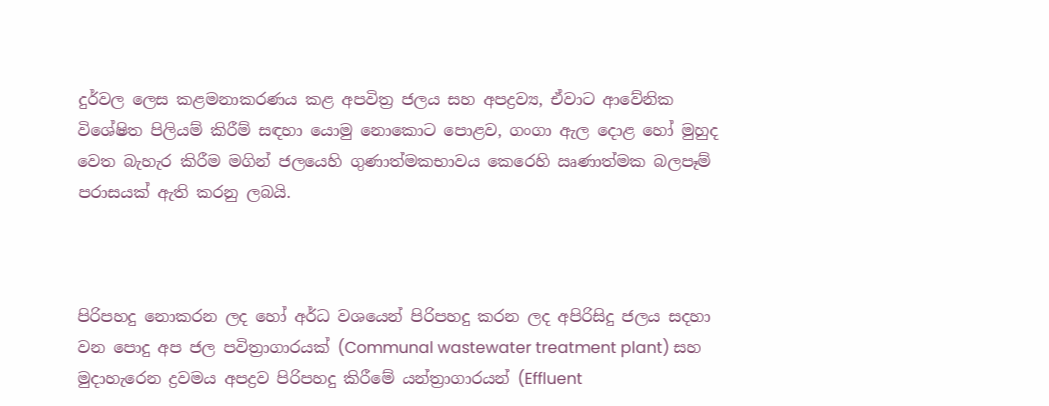දුර්වල ලෙස කළමනාකරණය කළ අපවිත්‍ර ජලය සහ අපද්‍රව්‍ය, ඒවාට ආවේනික විශේෂිත පිලියම් කිරීම් සඳහා යොමු නොකොට පොළව, ගංගා ඇල දොළ හෝ මුහුද වෙත බැහැර කිරීම මගින් ජලයෙහි ගුණාත්මකභාවය කෙරෙහි ඍණාත්මක බලපෑම් පරාසයක් ඇති කරනු ලබයි.



පිරිපහදු නොකරන ලද හෝ අර්ධ වශයෙන් පිරිපහදු කරන ලද අපිරිසිදු ජලය සදහා වන පොදු අප ජල පවිත්‍රාගාරයක් (Communal wastewater treatment plant) සහ මුදාහැරෙන ද්‍රවමය අපද්‍රව පිරිපහදු කිරීමේ යන්ත්‍රාගාරයන් (Effluent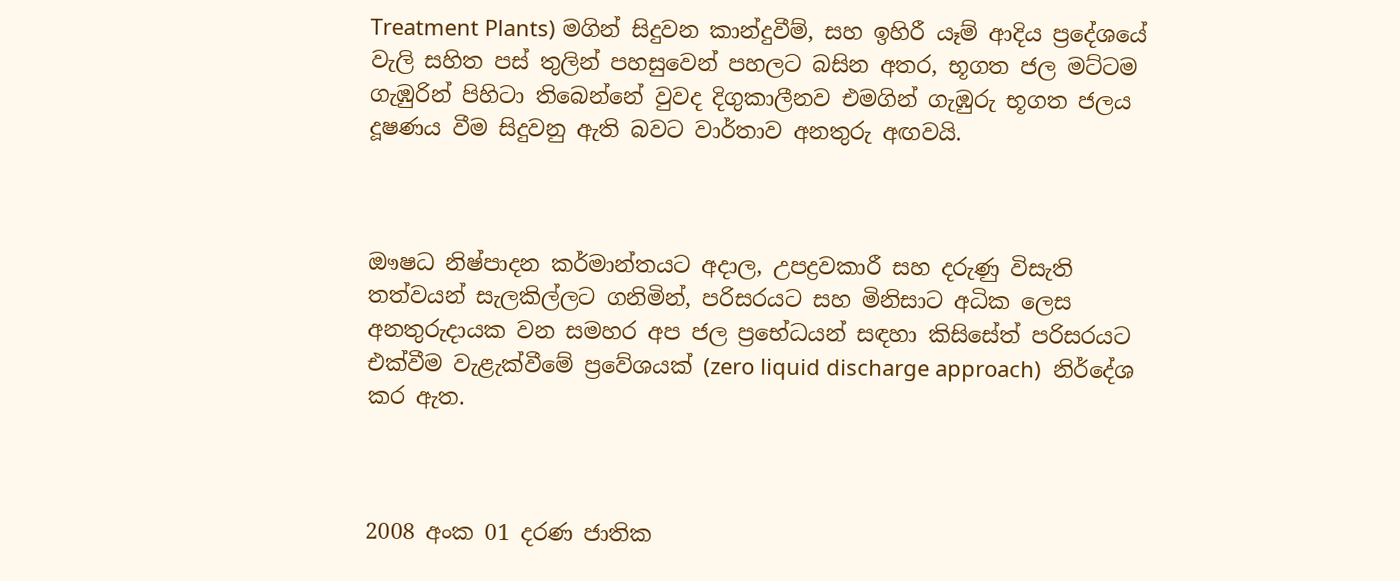Treatment Plants) මගින් සිදුවන කාන්දුවීම්, සහ ඉහිරී යෑම් ආදිය ප්‍රදේශයේ වැලි සහිත පස් තුලින් පහසුවෙන් පහලට බසින අතර, භූගත ජල මට්ටම ගැඹුරින් පිහිටා තිබෙන්නේ වුවද දිගුකාලීනව එමගින් ගැඹුරු භූගත ජලය දූෂණය වීම සිදුවනු ඇති බවට වාර්තාව අනතුරු අඟවයි.



ඖෂධ නිෂ්පාදන කර්මාන්තයට අදාල, උපද්‍රවකාරී සහ දරුණු විසැති තත්වයන් සැලකිල්ලට ගනිමින්, පරිසරයට සහ මිනිසාට අධික ලෙස අනතුරුදායක වන සමහර අප ජල ප්‍රභේධයන් සඳහා කිසිසේත් පරිසරයට එක්වීම වැළැක්වීමේ ප්‍රවේශයක් (zero liquid discharge approach)  නිර්දේශ කර ඇත.



2008 අංක 01 දරණ ජාතික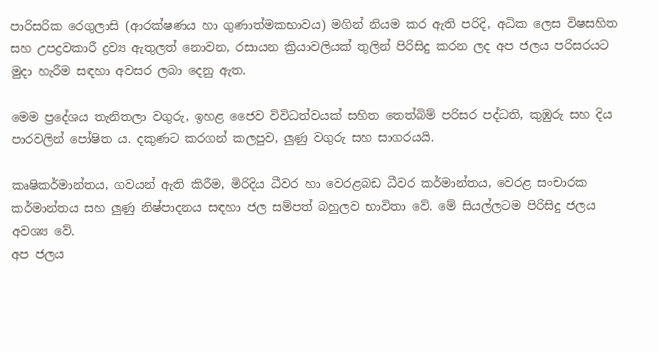පාරිසරික රෙගුලාසි (ආරක්ෂණය හා ගුණාත්මකභාවය) මගින් නියම කර ඇති පරිදි, අධික ලෙස විෂසහිත සහ උපද්‍රවකාරී ද්‍රව්‍ය ඇතුලත් නොවන, රසායන ක්‍රියාවලියක් තුලින් පිරිසිදු කරන ලද අප ජලය පරිසරයට මුදා හැරීම සඳහා අවසර ලබා දෙනු ඇත.

මෙම ප්‍රදේශය තැනිතලා වගුරු, ඉහළ ජෛව විවිධත්වයක් සහිත තෙත්බිම් පරිසර පද්ධති, කුඹුරු සහ දිය පාරවලින් පෝෂිත ය. දකුණට කරගන් කලපුව, ලුණු වගුරු සහ සාගරයයි.

කෘෂිකර්මාන්තය, ගවයන් ඇති කිරීම, මිරිදිය ධීවර හා වෙරළබඩ ධීවර කර්මාන්තය, වෙරළ සංචාරක කර්මාන්තය සහ ලුණු නිෂ්පාදනය සඳහා ජල සම්පත් බහුලව භාවිතා වේ. මේ සියල්ලටම පිරිසිදු ජලය අවශ්‍ය වේ.
අප ජලය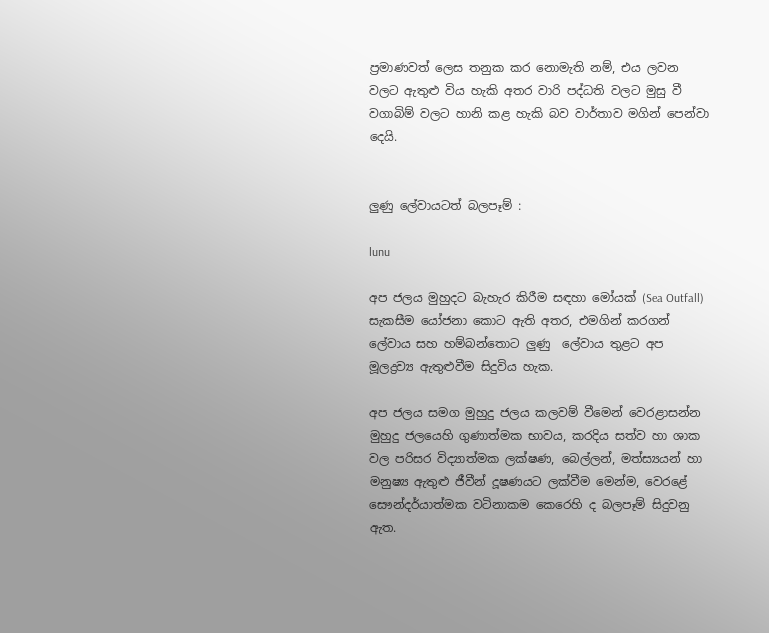ප්‍රමාණවත් ලෙස තනුක කර නොමැති නම්, එය ලවන වලට ඇතුළු විය හැකි අතර වාරි පද්ධති වලට මුසු වී වගාබිම් වලට හානි කළ හැකි බව වාර්තාව මගින් පෙන්වා දෙයි.


ලුණු ලේවායටත් බලපෑම් :

lunu

අප ජලය මුහුදට බැහැර කිරීම සඳහා මෝයක් (Sea Outfall) සැකසීම යෝජනා කොට ඇති අතර, එමගින් කරගන් ලේවාය සහ හම්බන්තොට ලුණු  ලේවාය තුළට අප මූලද්‍රව්‍ය ඇතුළුවීම සිදුවිය හැක.

අප ජලය සමග මුහුදු ජලය කලවම් වීමෙන් වෙරළාසන්න මුහුදු ජලයෙහි ගුණාත්මක භාවය, කරදිය සත්ව හා ශාක වල පරිසර විද්‍යාත්මක ලක්ෂණ, බෙල්ලන්, මත්ස්‍යයන් හා මනුෂ්‍ය ඇතුළු ජීවීන් දූෂණයට ලක්වීම මෙන්ම, වෙරළේ සෞන්දර්යාත්මක වටිනාකම කෙරෙහි ද බලපෑම් සිදුවනු ඇත.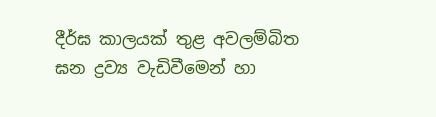දීර්ඝ කාලයක් තුළ අවලම්බිත ඝන ද්‍රව්‍ය වැඩිවීමෙන් හා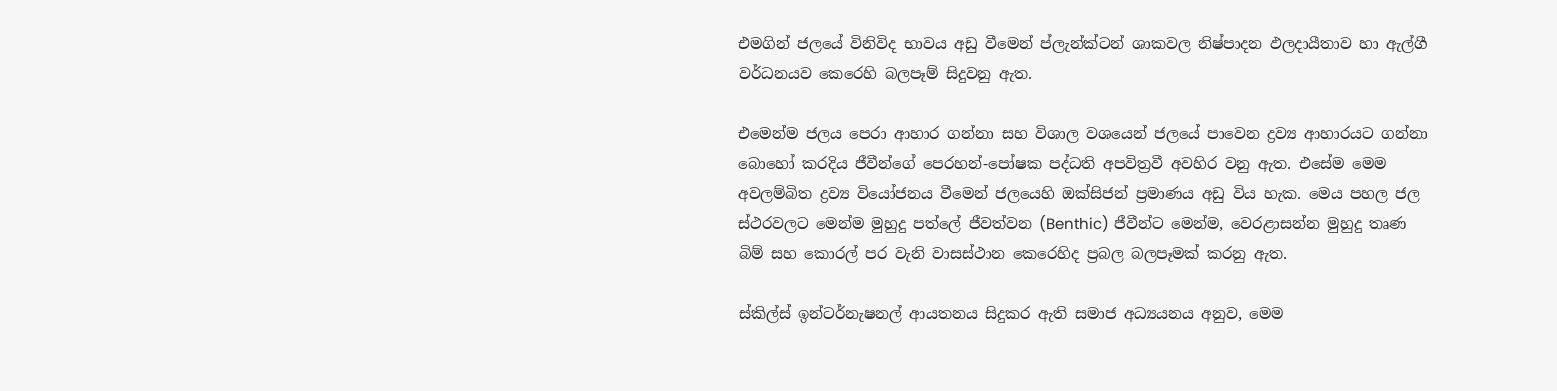එමගින් ජලයේ විනිවිද භාවය අඩු වීමෙන් ප්ලැන්ක්ටන් ශාකවල නිෂ්පාදන ඵලදායීතාව හා ඇල්ගී වර්ධනයව කෙරෙහි බලපෑම් සිදුවනු ඇත.

එමෙන්ම ජලය පෙරා ආහාර ගන්නා සහ විශාල වශයෙන් ජලයේ පාවෙන ද්‍රව්‍ය ආහාරයට ගන්නා බොහෝ කරදිය ජීවීන්ගේ පෙරහන්-පෝෂක පද්ධති අපවිත්‍රවී අවහිර වනු ඇත. එසේම මෙම අවලම්බිත ද්‍රව්‍ය වියෝජනය වීමෙන් ජලයෙහි ඔක්සිජන් ප්‍රමාණය අඩු විය හැක. මෙය පහල ජල ස්ථරවලට මෙන්ම මුහුදු පත්ලේ ජීවත්වන (Benthic) ජීවීන්ට මෙන්ම, වෙරළාසන්න මුහුදු තෘණ බිම් සහ කොරල් පර වැනි වාසස්ථාන කෙරෙහිද ප්‍රබල බලපෑමක් කරනු ඇත.

ස්කිල්ස් ඉන්ටර්නැෂනල් ආයතනය සිදුකර ඇති සමාජ අධ්‍යයනය අනුව, මෙම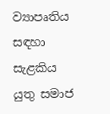ව්‍යාපෘතිය  සඳහා සැළකිය යුතු සමාජ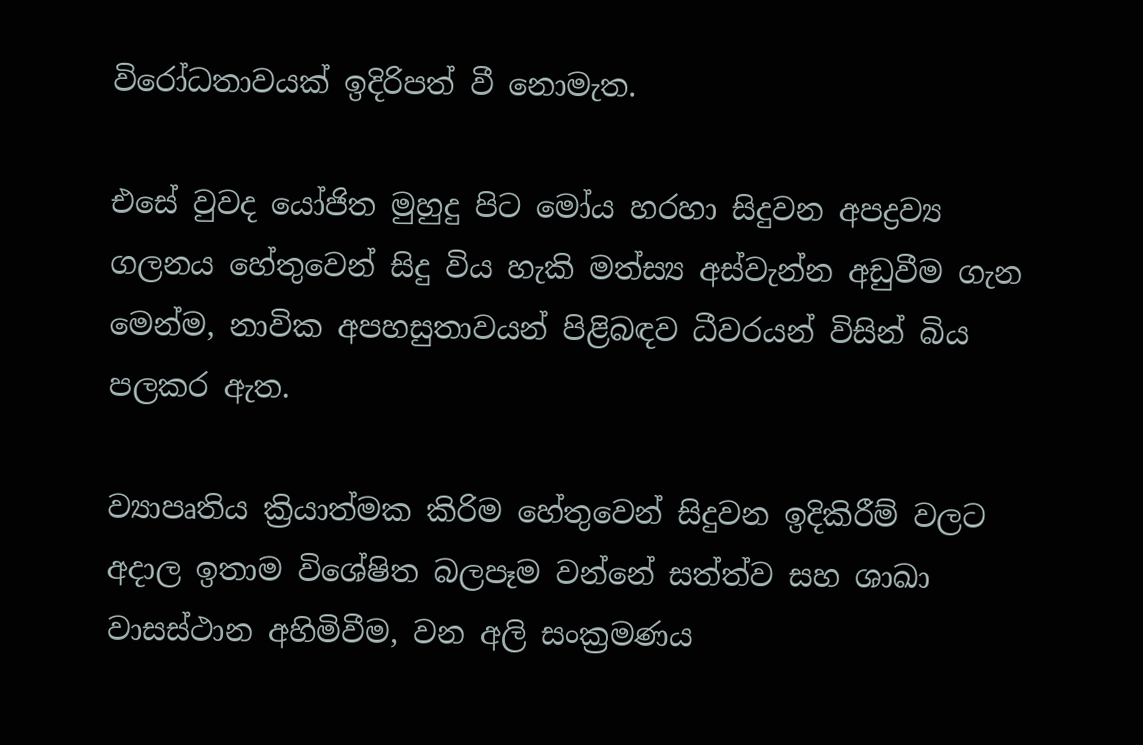විරෝධතාවයක් ඉදිරිපත් වී නොමැත.

එසේ වුවද යෝජිත මුහුදු පිට මෝය හරහා සිදුවන අපද්‍රව්‍ය ගලනය හේතුවෙන් සිදු විය හැකි මත්ස්‍ය අස්වැන්න අඩුවීම ගැන මෙන්ම, නාවික අපහසුතාවයන් පිළිබඳව ධීවරයන් විසින් බිය පලකර ඇත.

ව්‍යාපෘතිය ක්‍රියාත්මක කිරිම හේතුවෙන් සිදුවන ඉදිකිරීම් වලට අදාල ඉතාම විශේෂිත බලපෑම වන්නේ සත්ත්ව සහ ශාඛා වාසස්ථාන අහිමිවීම, වන අලි සංක්‍රමණය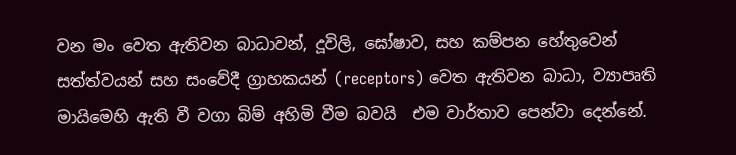වන මං වෙත ඇතිවන බාධාවන්, දූවිලි, ඝෝෂාව, සහ කම්පන හේතුවෙන් සත්ත්වයන් සහ සංවේදී ග්‍රාහකයන් (receptors) වෙත ඇතිවන බාධා, ව්‍යාපෘති මායිමෙහි ඇති වී වගා බිම් අහිමි වීම බවයි  එම වාර්තාව පෙන්වා දෙන්නේ.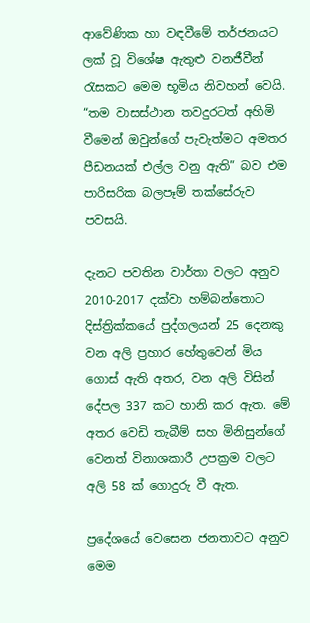ආවේණික හා වඳවීමේ තර්ජනයට ලක් වූ විශේෂ ඇතුළු වනජීවීන් රැසකට මෙම භූමිය නිවහන් වෙයි. “තම වාසස්ථාන තවදුරටත් අහිමි වීමෙන් ඔවුන්ගේ පැවැත්මට අමතර පීඩනයක් එල්ල වනු ඇති” බව එම  පාරිසරික බලපෑම් තක්සේරුව පවසයි.

දැනට පවතින වාර්තා වලට අනුව 2010-2017 දක්වා හම්බන්තොට දිස්ත්‍රික්කයේ පුද්ගලයන් 25 දෙනකු වන අලි ප්‍රහාර හේතුවෙන් මිය ගොස් ඇති අතර, වන අලි විසින් දේපල 337 කට හානි කර ඇත. මේ අතර වෙඩි තැබීම් සහ මිනිසුන්ගේ වෙනත් විනාශකාරී උපක්‍රම වලට අලි 58 ක් ගොදුරු වී ඇත.

ප්‍රදේශයේ වෙසෙන ජනතාවට අනුව මෙම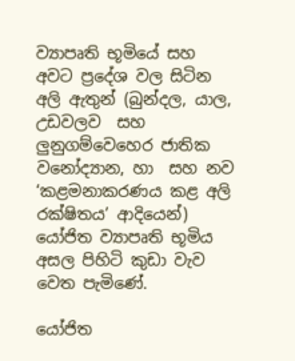ව්‍යාපෘති භූමියේ සහ අවට ප්‍රදේශ වල සිටින අලි ඇතුන් (බුන්දල, යාල, උඩවලව  සහ ලුනුගම්වෙහෙර ජාතික වනෝද්‍යාන, හා  සහ නව ‘කළමනාකරණය කළ අලි රක්ෂිතය’ ආදියෙන්) යෝජිත ව්‍යාපෘති භූමිය අසල පිහිටි කුඩා වැව වෙත පැමිණේ.

යෝජිත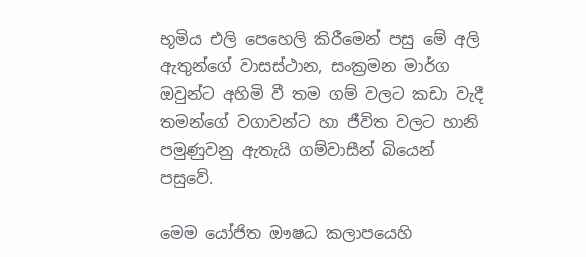භූමිය එලි පෙහෙලි කිරීමෙන් පසු මේ අලි ඇතුන්ගේ වාසස්ථාන, සංක්‍රමන මාර්ග ඔවුන්ට අහිමි වී තම ගම් වලට කඩා වැදී තමන්ගේ වගාවන්ට හා ජීවිත වලට හානි පමුණුවනු ඇතැයි ගම්වාසීන් බියෙන් පසුවේ.

මෙම යෝජිත ඖෂධ කලාපයෙහි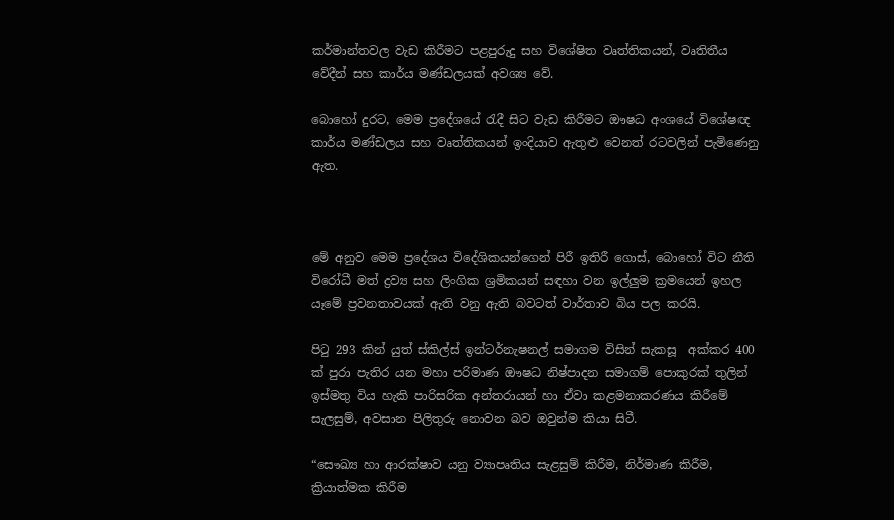කර්මාන්තවල වැඩ කිරීමට පළපුරුදු සහ විශේෂිත වෘත්තිකයන්, වෘතිතීය වේදීන් සහ කාර්ය මණ්ඩලයක් අවශ්‍ය වේ.

බොහෝ දුරට, මෙම ප්‍රදේශයේ රැදී සිට වැඩ කිරීමට ඖෂධ අංශයේ විශේෂඥ කාර්ය මණ්ඩලය සහ වෘත්තිකයන් ඉංදියාව ඇතුළු වෙනත් රටවලින් පැමිණෙනු ඇත.



මේ අනුව මෙම ප්‍රදේශය විදේශිකයන්ගෙන් පිරී ඉතිරී ගොස්, බොහෝ විට නීති විරෝධී මත් ද්‍රව්‍ය සහ ලිංගික ශ්‍රමිකයන් සඳහා වන ඉල්ලුම ක්‍රමයෙන් ඉහල යෑමේ ප්‍රවනතාවයක් ඇති වනු ඇති බවටත් වාර්තාව බිය පල කරයි.

පිටු 293 කින් යුත් ස්කිල්ස් ඉන්ටර්නැෂනල් සමාගම විසින් සැකසූ  අක්කර 400 ක් පුරා පැතිර යන මහා පරිමාණ ඖෂධ නිෂ්පාදන සමාගම් පොකුරක් තුලින් ඉස්මතු විය හැකි පාරිසරික අන්තරායන් හා ඒවා කළමනාකරණය කිරීමේ සැලසුම්, අවසාන පිලිතුරු නොවන බව ඔවුන්ම කියා සිටී.

“සෞඛ්‍ය හා ආරක්ෂාව යනු ව්‍යාපෘතිය සැළසුම් කිරීම, නිර්මාණ කිරීම, ක්‍රියාත්මක කිරීම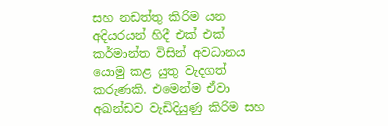සහ නඩත්තු කිරිම යන අදියරයන් හිදී එක් එක් කර්මාන්ත විසින් අවධානය යොමු කළ යුතු වැදගත් කරුණකි. එමෙන්ම ඒවා අඛන්ඩව වැඩිදියුණු කිරිම සහ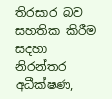තිරසාර බව සහතික කිරීම සදහා නිරන්තර අධීක්ෂණ,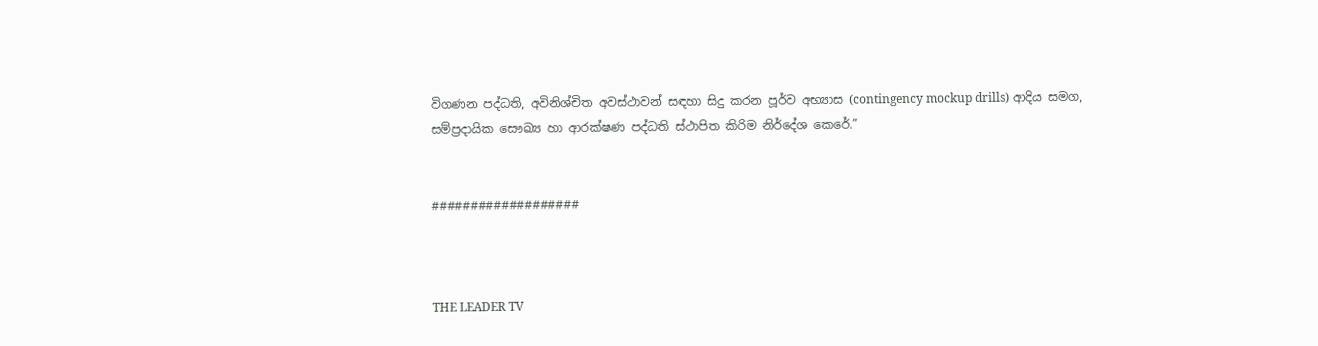විගණන පද්ධති, අවිනිශ්චිත අවස්ථාවන් සඳහා සිදු කරන පූර්ව අභ්‍යාස (contingency mockup drills) ආදිය සමග, සම්ප්‍රදායික සෞඛ්‍ය හා ආරක්ෂණ පද්ධති ස්ථාපිත කිරිම නිර්දේශ කෙරේ.”


###################



THE LEADER TV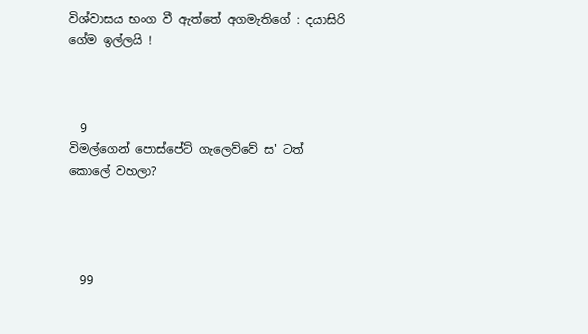විශ්වාසය භංග වී ඇත්තේ අගමැතිගේ : දයාසිරි ගේම ඉල්ලයි !



  9
විමල්ගෙන් පොස්පේට් ගැලෙව්වේ ස' ටත් කොලේ වහලා?




  99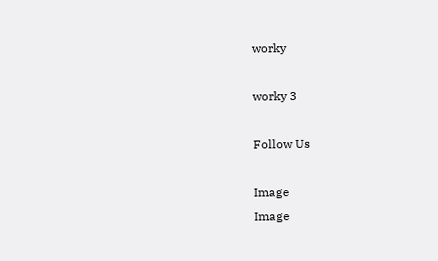worky

worky 3

Follow Us

Image
Image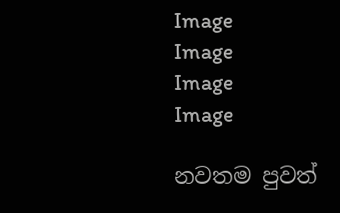Image
Image
Image
Image

නවතම පුවත්